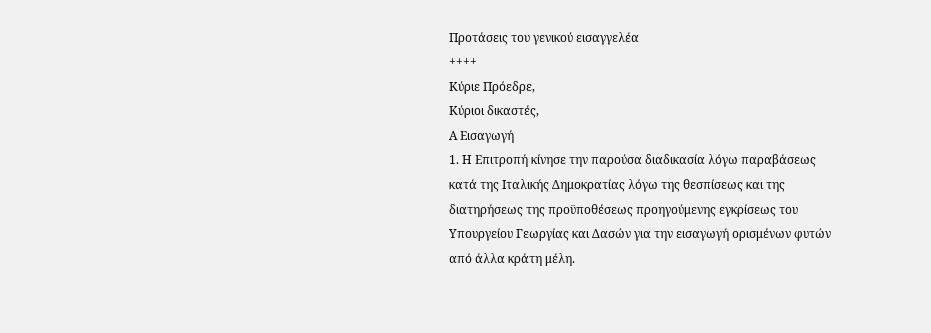Προτάσεις του γενικού εισαγγελέα
++++
Κύριε Πρόεδρε,
Κύριοι δικαστές,
Α Εισαγωγή
1. Η Επιτροπή κίνησε την παρούσα διαδικασία λόγω παραβάσεως κατά της Ιταλικής Δημοκρατίας λόγω της θεσπίσεως και της διατηρήσεως της προϋποθέσεως προηγούμενης εγκρίσεως του Υπουργείου Γεωργίας και Δασών για την εισαγωγή ορισμένων φυτών από άλλα κράτη μέλη.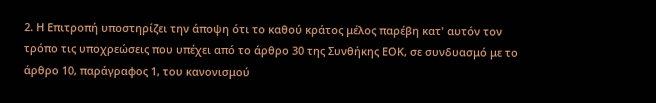2. Η Επιτροπή υποστηρίζει την άποψη ότι το καθού κράτος μέλος παρέβη κατ' αυτόν τον τρόπο τις υποχρεώσεις που υπέχει από το άρθρο 30 της Συνθήκης ΕΟΚ, σε συνδυασμό με το άρθρο 10, παράγραφος 1, του κανονισμού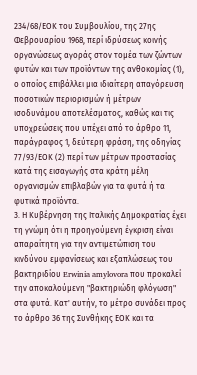234/68/ΕΟΚ του Συμβουλίου, της 27ης Φεβρουαρίου 1968, περί ιδρύσεως κοινής οργανώσεως αγοράς στον τομέα των ζώντων φυτών και των προϊόντων της ανθοκομίας (1), ο οποίος επιβάλλει μια ιδιαίτερη απαγόρευση ποσοτικών περιορισμών ή μέτρων ισοδυνάμου αποτελέσματος, καθώς και τις υποχρεώσεις που υπέχει από το άρθρο 11, παράγραφος 1, δεύτερη φράση, της οδηγίας 77/93/ΕΟΚ (2) περί των μέτρων προστασίας κατά της εισαγωγής στα κράτη μέλη οργανισμών επιβλαβών για τα φυτά ή τα φυτικά προϊόντα.
3. Η Κυβέρνηση της Ιταλικής Δημοκρατίας έχει τη γνώμη ότι η προηγούμενη έγκριση είναι απαραίτητη για την αντιμετώπιση του κινδύνου εμφανίσεως και εξαπλώσεως του βακτηριδίου Erwinia amylovora που προκαλεί την αποκαλούμενη "βακτηριώδη φλόγωση" στα φυτά. Κατ' αυτήν, το μέτρο συνάδει προς το άρθρο 36 της Συνθήκης ΕΟΚ και τα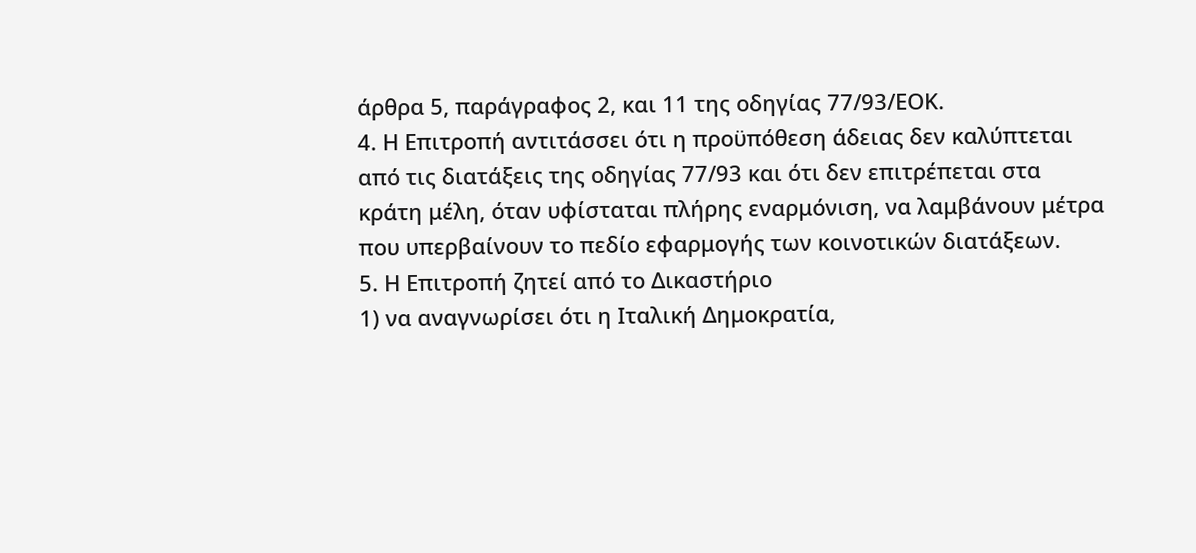άρθρα 5, παράγραφος 2, και 11 της οδηγίας 77/93/ΕΟΚ.
4. Η Επιτροπή αντιτάσσει ότι η προϋπόθεση άδειας δεν καλύπτεται από τις διατάξεις της οδηγίας 77/93 και ότι δεν επιτρέπεται στα κράτη μέλη, όταν υφίσταται πλήρης εναρμόνιση, να λαμβάνουν μέτρα που υπερβαίνουν το πεδίο εφαρμογής των κοινοτικών διατάξεων.
5. Η Επιτροπή ζητεί από το Δικαστήριο
1) να αναγνωρίσει ότι η Ιταλική Δημοκρατία,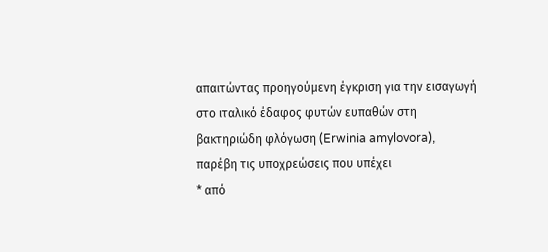απαιτώντας προηγούμενη έγκριση για την εισαγωγή στο ιταλικό έδαφος φυτών ευπαθών στη βακτηριώδη φλόγωση (Erwinia amylovora), παρέβη τις υποχρεώσεις που υπέχει
* από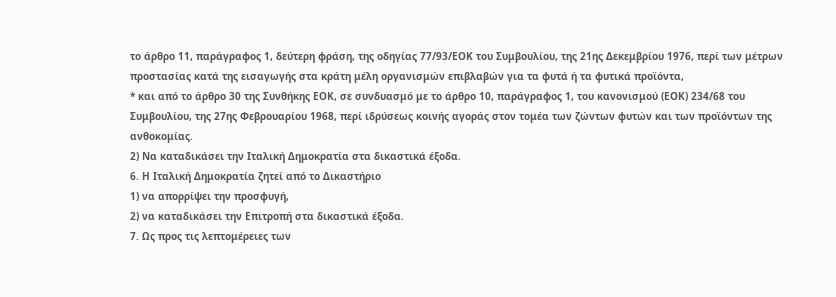το άρθρο 11, παράγραφος 1, δεύτερη φράση, της οδηγίας 77/93/ΕΟΚ του Συμβουλίου, της 21ης Δεκεμβρίου 1976, περί των μέτρων προστασίας κατά της εισαγωγής στα κράτη μέλη οργανισμών επιβλαβών για τα φυτά ή τα φυτικά προϊόντα,
* και από το άρθρο 30 της Συνθήκης ΕΟΚ, σε συνδυασμό με το άρθρο 10, παράγραφος 1, του κανονισμού (ΕΟΚ) 234/68 του Συμβουλίου, της 27ης Φεβρουαρίου 1968, περί ιδρύσεως κοινής αγοράς στον τομέα των ζώντων φυτών και των προϊόντων της ανθοκομίας.
2) Να καταδικάσει την Ιταλική Δημοκρατία στα δικαστικά έξοδα.
6. Η Ιταλική Δημοκρατία ζητεί από το Δικαστήριο
1) να απορρίψει την προσφυγή,
2) να καταδικάσει την Επιτροπή στα δικαστικά έξοδα.
7. Ως προς τις λεπτομέρειες των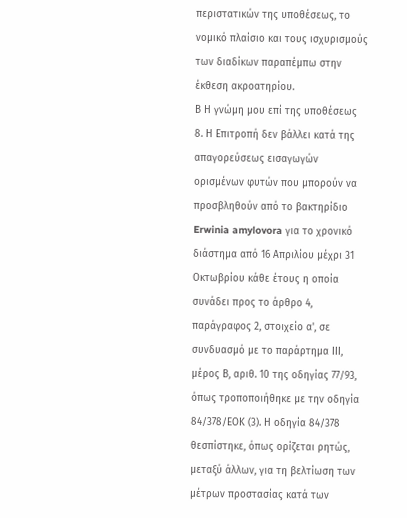περιστατικών της υποθέσεως, το νομικό πλαίσιο και τους ισχυρισμούς των διαδίκων παραπέμπω στην έκθεση ακροατηρίου.
Β Η γνώμη μου επί της υποθέσεως
8. Η Επιτροπή δεν βάλλει κατά της απαγορεύσεως εισαγωγών ορισμένων φυτών που μπορούν να προσβληθούν από το βακτηρίδιο Erwinia amylovora για το χρονικό διάστημα από 16 Απριλίου μέχρι 31 Οκτωβρίου κάθε έτους η οποία συνάδει προς το άρθρο 4, παράγραφος 2, στοιχείο α', σε συνδυασμό με το παράρτημα ΙΙΙ, μέρος Β, αριθ. 10 της οδηγίας 77/93, όπως τροποποιήθηκε με την οδηγία 84/378/ΕΟΚ (3). Η οδηγία 84/378 θεσπίστηκε, όπως ορίζεται ρητώς, μεταξύ άλλων, για τη βελτίωση των μέτρων προστασίας κατά των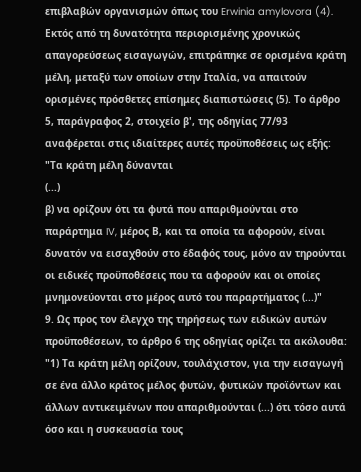επιβλαβών οργανισμών όπως του Erwinia amylovora (4). Εκτός από τη δυνατότητα περιορισμένης χρονικώς απαγορεύσεως εισαγωγών, επιτράπηκε σε ορισμένα κράτη μέλη, μεταξύ των οποίων στην Ιταλία, να απαιτούν ορισμένες πρόσθετες επίσημες διαπιστώσεις (5). Το άρθρο 5, παράγραφος 2, στοιχείο β', της οδηγίας 77/93 αναφέρεται στις ιδιαίτερες αυτές προϋποθέσεις ως εξής:
"Τα κράτη μέλη δύνανται
(...)
β) να ορίζουν ότι τα φυτά που απαριθμούνται στο παράρτημα IV, μέρος Β, και τα οποία τα αφορούν, είναι δυνατόν να εισαχθούν στο έδαφός τους, μόνο αν τηρούνται οι ειδικές προϋποθέσεις που τα αφορούν και οι οποίες μνημονεύονται στο μέρος αυτό του παραρτήματος (...)"
9. Ως προς τον έλεγχο της τηρήσεως των ειδικών αυτών προϋποθέσεων, το άρθρο 6 της οδηγίας ορίζει τα ακόλουθα:
"1) Τα κράτη μέλη ορίζουν, τουλάχιστον, για την εισαγωγή σε ένα άλλο κράτος μέλος φυτών, φυτικών προϊόντων και άλλων αντικειμένων που απαριθμούνται (...) ότι τόσο αυτά όσο και η συσκευασία τους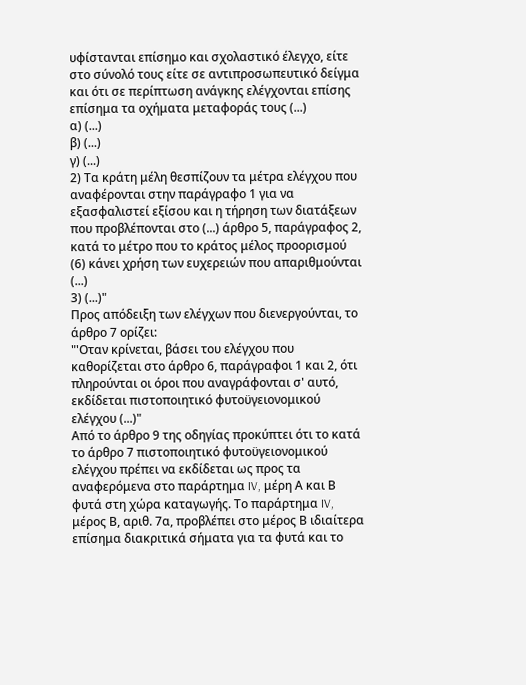υφίστανται επίσημο και σχολαστικό έλεγχο, είτε στο σύνολό τους είτε σε αντιπροσωπευτικό δείγμα και ότι σε περίπτωση ανάγκης ελέγχονται επίσης επίσημα τα οχήματα μεταφοράς τους (...)
α) (...)
β) (...)
γ) (...)
2) Τα κράτη μέλη θεσπίζουν τα μέτρα ελέγχου που αναφέρονται στην παράγραφο 1 για να εξασφαλιστεί εξίσου και η τήρηση των διατάξεων που προβλέπονται στο (...) άρθρο 5, παράγραφος 2, κατά το μέτρο που το κράτος μέλος προορισμού (6) κάνει χρήση των ευχερειών που απαριθμούνται (...)
3) (...)"
Προς απόδειξη των ελέγχων που διενεργούνται, το άρθρο 7 ορίζει:
"'Οταν κρίνεται, βάσει του ελέγχου που καθορίζεται στο άρθρο 6, παράγραφοι 1 και 2, ότι πληρούνται οι όροι που αναγράφονται σ' αυτό, εκδίδεται πιστοποιητικό φυτοϋγειονομικού ελέγχου (...)"
Από το άρθρο 9 της οδηγίας προκύπτει ότι το κατά το άρθρο 7 πιστοποιητικό φυτοϋγειονομικού ελέγχου πρέπει να εκδίδεται ως προς τα αναφερόμενα στο παράρτημα IV, μέρη Α και Β φυτά στη χώρα καταγωγής. Το παράρτημα IV, μέρος Β, αριθ. 7α, προβλέπει στο μέρος Β ιδιαίτερα επίσημα διακριτικά σήματα για τα φυτά και το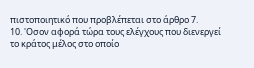πιστοποιητικό που προβλέπεται στο άρθρο 7.
10. 'Οσον αφορά τώρα τους ελέγχους που διενεργεί το κράτος μέλος στο οποίο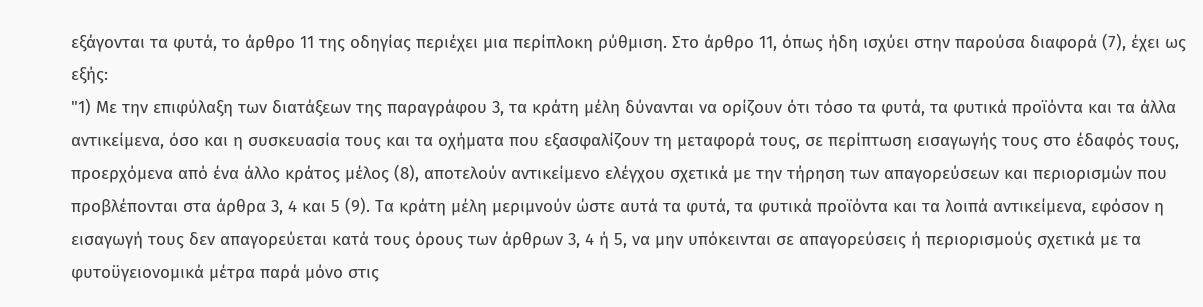εξάγονται τα φυτά, το άρθρο 11 της οδηγίας περιέχει μια περίπλοκη ρύθμιση. Στο άρθρο 11, όπως ήδη ισχύει στην παρούσα διαφορά (7), έχει ως εξής:
"1) Με την επιφύλαξη των διατάξεων της παραγράφου 3, τα κράτη μέλη δύνανται να ορίζουν ότι τόσο τα φυτά, τα φυτικά προϊόντα και τα άλλα αντικείμενα, όσο και η συσκευασία τους και τα οχήματα που εξασφαλίζουν τη μεταφορά τους, σε περίπτωση εισαγωγής τους στο έδαφός τους, προερχόμενα από ένα άλλο κράτος μέλος (8), αποτελούν αντικείμενο ελέγχου σχετικά με την τήρηση των απαγορεύσεων και περιορισμών που προβλέπονται στα άρθρα 3, 4 και 5 (9). Τα κράτη μέλη μεριμνούν ώστε αυτά τα φυτά, τα φυτικά προϊόντα και τα λοιπά αντικείμενα, εφόσον η εισαγωγή τους δεν απαγορεύεται κατά τους όρους των άρθρων 3, 4 ή 5, να μην υπόκεινται σε απαγορεύσεις ή περιορισμούς σχετικά με τα φυτοϋγειονομικά μέτρα παρά μόνο στις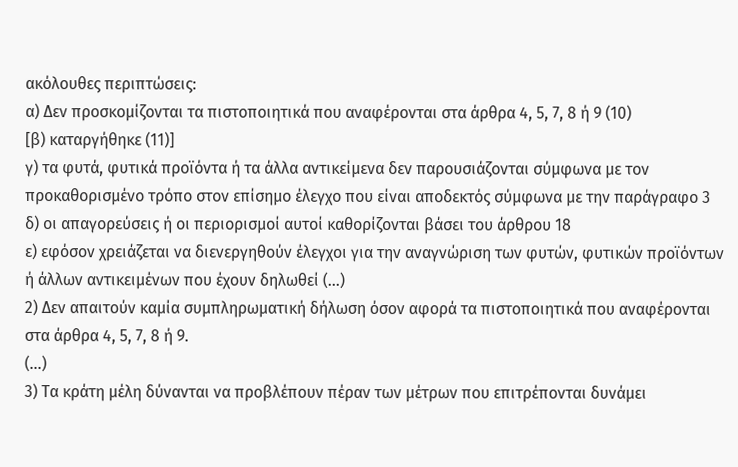ακόλουθες περιπτώσεις:
α) Δεν προσκομίζονται τα πιστοποιητικά που αναφέρονται στα άρθρα 4, 5, 7, 8 ή 9 (10)
[β) καταργήθηκε (11)]
γ) τα φυτά, φυτικά προϊόντα ή τα άλλα αντικείμενα δεν παρουσιάζονται σύμφωνα με τον προκαθορισμένο τρόπο στον επίσημο έλεγχο που είναι αποδεκτός σύμφωνα με την παράγραφο 3
δ) οι απαγορεύσεις ή οι περιορισμοί αυτοί καθορίζονται βάσει του άρθρου 18
ε) εφόσον χρειάζεται να διενεργηθούν έλεγχοι για την αναγνώριση των φυτών, φυτικών προϊόντων ή άλλων αντικειμένων που έχουν δηλωθεί (...)
2) Δεν απαιτούν καμία συμπληρωματική δήλωση όσον αφορά τα πιστοποιητικά που αναφέρονται στα άρθρα 4, 5, 7, 8 ή 9.
(...)
3) Τα κράτη μέλη δύνανται να προβλέπουν πέραν των μέτρων που επιτρέπονται δυνάμει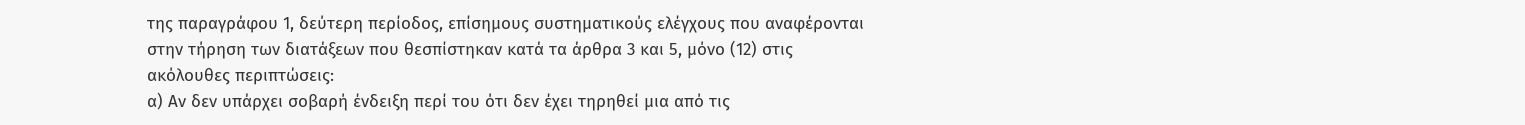της παραγράφου 1, δεύτερη περίοδος, επίσημους συστηματικούς ελέγχους που αναφέρονται στην τήρηση των διατάξεων που θεσπίστηκαν κατά τα άρθρα 3 και 5, μόνο (12) στις ακόλουθες περιπτώσεις:
α) Αν δεν υπάρχει σοβαρή ένδειξη περί του ότι δεν έχει τηρηθεί μια από τις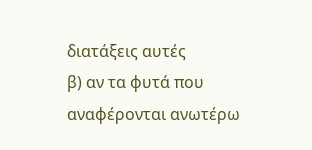διατάξεις αυτές
β) αν τα φυτά που αναφέρονται ανωτέρω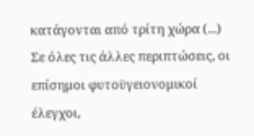κατάγονται από τρίτη χώρα (...)
Σε όλες τις άλλες περιπτώσεις, οι επίσημοι φυτοϋγειονομικοί έλεγχοι,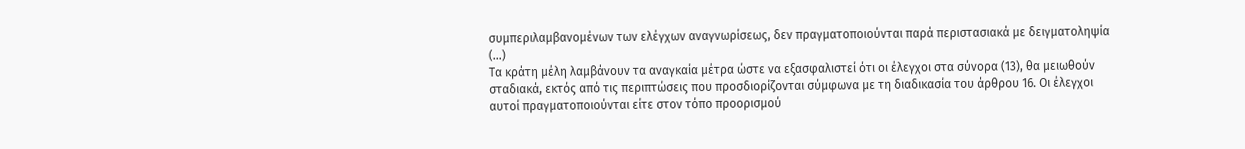συμπεριλαμβανομένων των ελέγχων αναγνωρίσεως, δεν πραγματοποιούνται παρά περιστασιακά με δειγματοληψία (...)
Τα κράτη μέλη λαμβάνουν τα αναγκαία μέτρα ώστε να εξασφαλιστεί ότι οι έλεγχοι στα σύνορα (13), θα μειωθούν σταδιακά, εκτός από τις περιπτώσεις που προσδιορίζονται σύμφωνα με τη διαδικασία του άρθρου 16. Οι έλεγχοι αυτοί πραγματοποιούνται είτε στον τόπο προορισμού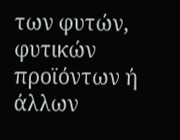των φυτών, φυτικών προϊόντων ή άλλων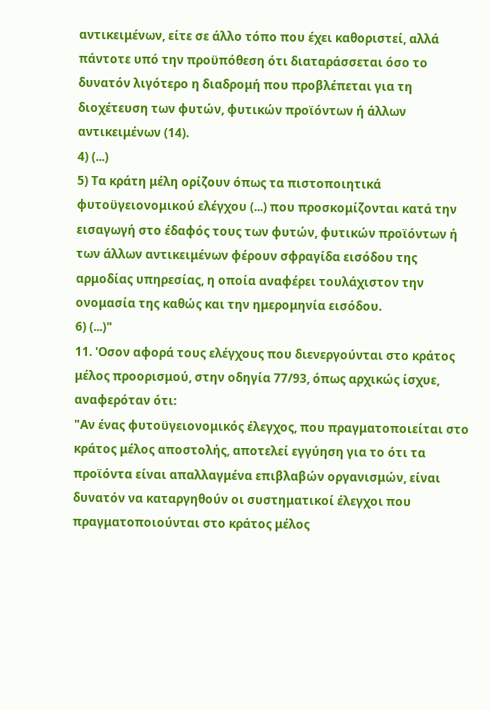αντικειμένων, είτε σε άλλο τόπο που έχει καθοριστεί, αλλά πάντοτε υπό την προϋπόθεση ότι διαταράσσεται όσο το δυνατόν λιγότερο η διαδρομή που προβλέπεται για τη διοχέτευση των φυτών, φυτικών προϊόντων ή άλλων αντικειμένων (14).
4) (...)
5) Τα κράτη μέλη ορίζουν όπως τα πιστοποιητικά φυτοϋγειονομικού ελέγχου (...) που προσκομίζονται κατά την εισαγωγή στο έδαφός τους των φυτών, φυτικών προϊόντων ή των άλλων αντικειμένων φέρουν σφραγίδα εισόδου της αρμοδίας υπηρεσίας, η οποία αναφέρει τουλάχιστον την ονομασία της καθώς και την ημερομηνία εισόδου.
6) (...)"
11. 'Οσον αφορά τους ελέγχους που διενεργούνται στο κράτος μέλος προορισμού, στην οδηγία 77/93, όπως αρχικώς ίσχυε, αναφερόταν ότι:
"Αν ένας φυτοϋγειονομικός έλεγχος, που πραγματοποιείται στο κράτος μέλος αποστολής, αποτελεί εγγύηση για το ότι τα προϊόντα είναι απαλλαγμένα επιβλαβών οργανισμών, είναι δυνατόν να καταργηθούν οι συστηματικοί έλεγχοι που πραγματοποιούνται στο κράτος μέλος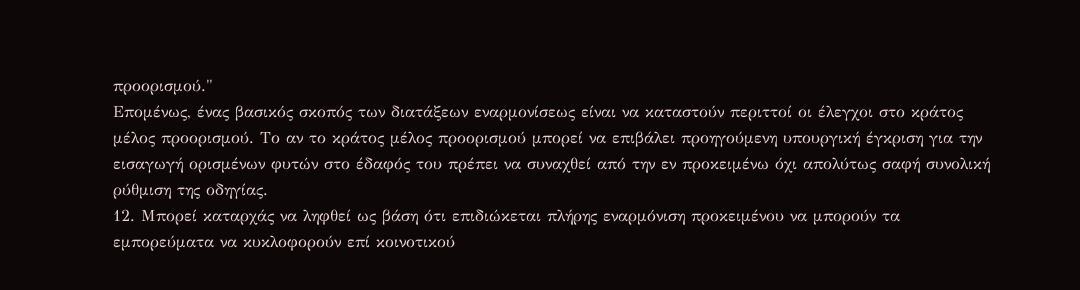προορισμού."
Επομένως, ένας βασικός σκοπός των διατάξεων εναρμονίσεως είναι να καταστούν περιττοί οι έλεγχοι στο κράτος μέλος προορισμού. Το αν το κράτος μέλος προορισμού μπορεί να επιβάλει προηγούμενη υπουργική έγκριση για την εισαγωγή ορισμένων φυτών στο έδαφός του πρέπει να συναχθεί από την εν προκειμένω όχι απολύτως σαφή συνολική ρύθμιση της οδηγίας.
12. Μπορεί καταρχάς να ληφθεί ως βάση ότι επιδιώκεται πλήρης εναρμόνιση προκειμένου να μπορούν τα εμπορεύματα να κυκλοφορούν επί κοινοτικού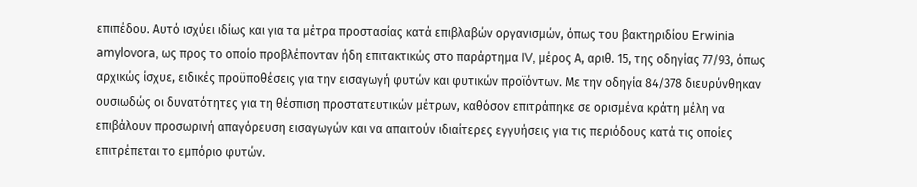επιπέδου. Αυτό ισχύει ιδίως και για τα μέτρα προστασίας κατά επιβλαβών οργανισμών, όπως του βακτηριδίου Erwinia amylovora, ως προς το οποίο προβλέπονταν ήδη επιτακτικώς στο παράρτημα IV, μέρος Α, αριθ. 15, της οδηγίας 77/93, όπως αρχικώς ίσχυε, ειδικές προϋποθέσεις για την εισαγωγή φυτών και φυτικών προϊόντων. Με την οδηγία 84/378 διευρύνθηκαν ουσιωδώς οι δυνατότητες για τη θέσπιση προστατευτικών μέτρων, καθόσον επιτράπηκε σε ορισμένα κράτη μέλη να επιβάλουν προσωρινή απαγόρευση εισαγωγών και να απαιτούν ιδιαίτερες εγγυήσεις για τις περιόδους κατά τις οποίες επιτρέπεται το εμπόριο φυτών.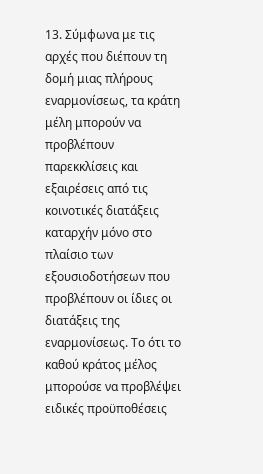13. Σύμφωνα με τις αρχές που διέπουν τη δομή μιας πλήρους εναρμονίσεως, τα κράτη μέλη μπορούν να προβλέπουν παρεκκλίσεις και εξαιρέσεις από τις κοινοτικές διατάξεις καταρχήν μόνο στο πλαίσιο των εξουσιοδοτήσεων που προβλέπουν οι ίδιες οι διατάξεις της εναρμονίσεως. Το ότι το καθού κράτος μέλος μπορούσε να προβλέψει ειδικές προϋποθέσεις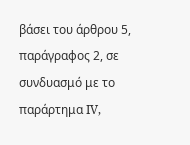βάσει του άρθρου 5, παράγραφος 2, σε συνδυασμό με το παράρτημα IV,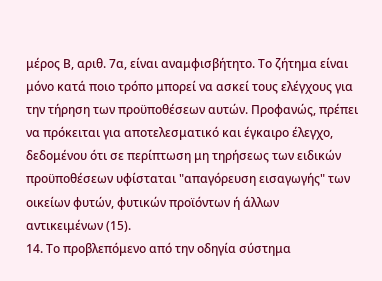μέρος Β, αριθ. 7α, είναι αναμφισβήτητο. Το ζήτημα είναι μόνο κατά ποιο τρόπο μπορεί να ασκεί τους ελέγχους για την τήρηση των προϋποθέσεων αυτών. Προφανώς, πρέπει να πρόκειται για αποτελεσματικό και έγκαιρο έλεγχο, δεδομένου ότι σε περίπτωση μη τηρήσεως των ειδικών προϋποθέσεων υφίσταται "απαγόρευση εισαγωγής" των οικείων φυτών, φυτικών προϊόντων ή άλλων αντικειμένων (15).
14. Το προβλεπόμενο από την οδηγία σύστημα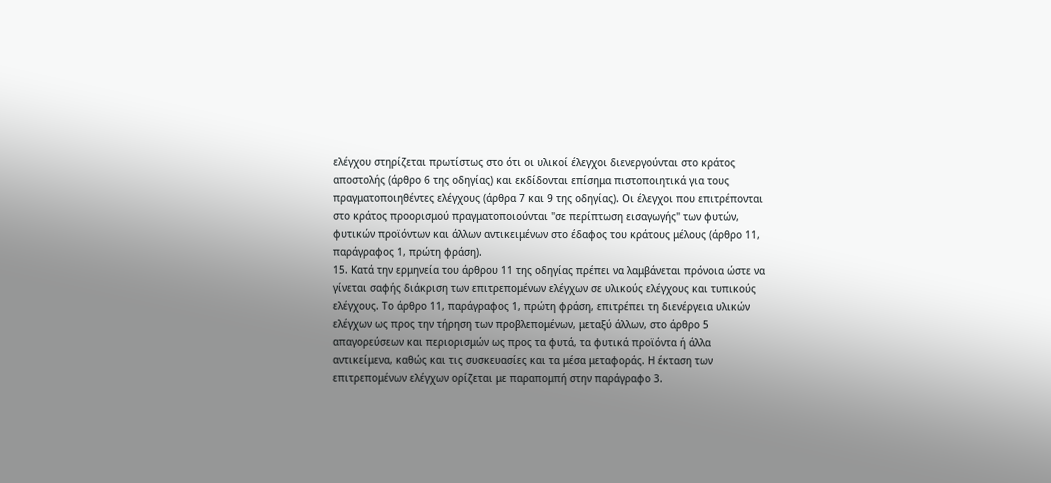ελέγχου στηρίζεται πρωτίστως στο ότι οι υλικοί έλεγχοι διενεργούνται στο κράτος αποστολής (άρθρο 6 της οδηγίας) και εκδίδονται επίσημα πιστοποιητικά για τους πραγματοποιηθέντες ελέγχους (άρθρα 7 και 9 της οδηγίας). Οι έλεγχοι που επιτρέπονται στο κράτος προορισμού πραγματοποιούνται "σε περίπτωση εισαγωγής" των φυτών, φυτικών προϊόντων και άλλων αντικειμένων στο έδαφος του κράτους μέλους (άρθρο 11, παράγραφος 1, πρώτη φράση).
15. Κατά την ερμηνεία του άρθρου 11 της οδηγίας πρέπει να λαμβάνεται πρόνοια ώστε να γίνεται σαφής διάκριση των επιτρεπομένων ελέγχων σε υλικούς ελέγχους και τυπικούς ελέγχους. Το άρθρο 11, παράγραφος 1, πρώτη φράση, επιτρέπει τη διενέργεια υλικών ελέγχων ως προς την τήρηση των προβλεπομένων, μεταξύ άλλων, στο άρθρο 5 απαγορεύσεων και περιορισμών ως προς τα φυτά, τα φυτικά προϊόντα ή άλλα αντικείμενα, καθώς και τις συσκευασίες και τα μέσα μεταφοράς. Η έκταση των επιτρεπομένων ελέγχων ορίζεται με παραπομπή στην παράγραφο 3.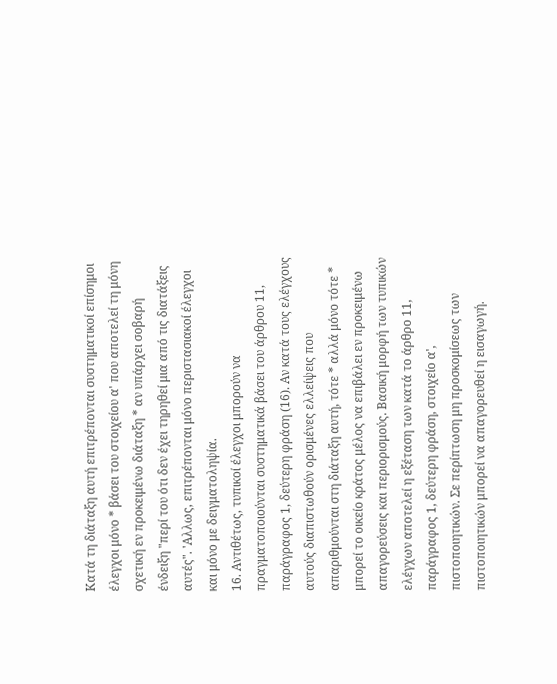Κατά τη διάταξη αυτή επιτρέπονται συστηματικοί επίσημοι έλεγχοι μόνο * βάσει του στοιχείου α' που αποτελεί τη μόνη σχετική εν προκειμένω διάταξη * αν υπάρχει σοβαρή ένδειξη "περί του ότι δεν έχει τηρηθεί μια από τις διατάξεις αυτές". 'Αλλως, επιτρέπονται μόνο περιστασιακοί έλεγχοι και μόνο με δειγματοληψία.
16. Αντιθέτως, τυπικοί έλεγχοι μπορούν να πραγματοποιούνται συστηματικά βάσει του άρθρου 11, παράγραφος 1, δεύτερη φράση (16). Αν κατά τους ελέγχους αυτούς διαπιστωθούν ορισμένες ελλείψεις που απαριθμούνται στη διάταξη αυτή, τότε * αλλά μόνο τότε * μπορεί το οικείο κράτος μέλος να επιβάλει εν προκειμένω απαγορεύσεις και περιορισμούς. Βασική μορφή των τυπικών ελέγχων αποτελεί η εξέταση των κατά το άρθρο 11, παράγραφος 1, δεύτερη φράση, στοιχείο α', πιστοποιητικών. Σε περίπτωση μη προσκομίσεως των πιστοποιητικών μπορεί να απαγορευθεί η εισαγωγή.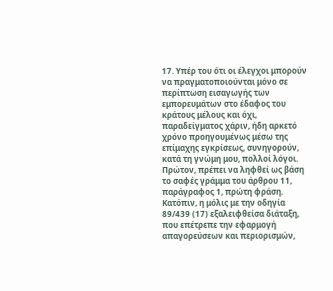17. Υπέρ του ότι οι έλεγχοι μπορούν να πραγματοποιούνται μόνο σε περίπτωση εισαγωγής των εμπορευμάτων στο έδαφος του κράτους μέλους και όχι, παραδείγματος χάριν, ήδη αρκετό χρόνο προηγουμένως μέσω της επίμαχης εγκρίσεως, συνηγορούν, κατά τη γνώμη μου, πολλοί λόγοι. Πρώτον, πρέπει να ληφθεί ως βάση το σαφές γράμμα του άρθρου 11, παράγραφος 1, πρώτη φράση. Κατόπιν, η μόλις με την οδηγία 89/439 (17) εξαλειφθείσα διάταξη, που επέτρεπε την εφαρμογή απαγορεύσεων και περιορισμών,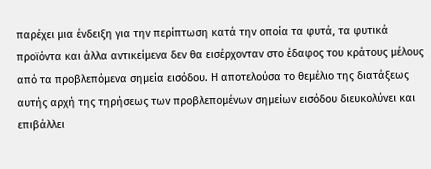παρέχει μια ένδειξη για την περίπτωση κατά την οποία τα φυτά, τα φυτικά προϊόντα και άλλα αντικείμενα δεν θα εισέρχονταν στο έδαφος του κράτους μέλους από τα προβλεπόμενα σημεία εισόδου. Η αποτελούσα το θεμέλιο της διατάξεως αυτής αρχή της τηρήσεως των προβλεπομένων σημείων εισόδου διευκολύνει και επιβάλλει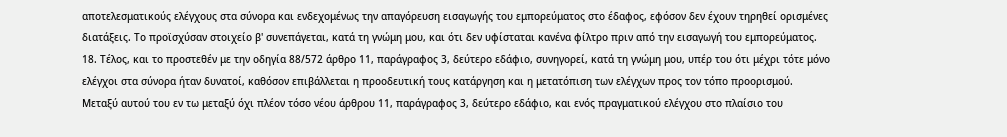αποτελεσματικούς ελέγχους στα σύνορα και ενδεχομένως την απαγόρευση εισαγωγής του εμπορεύματος στο έδαφος, εφόσον δεν έχουν τηρηθεί ορισμένες διατάξεις. Το προϊσχύσαν στοιχείο β' συνεπάγεται, κατά τη γνώμη μου, και ότι δεν υφίσταται κανένα φίλτρο πριν από την εισαγωγή του εμπορεύματος.
18. Τέλος, και το προστεθέν με την οδηγία 88/572 άρθρο 11, παράγραφος 3, δεύτερο εδάφιο, συνηγορεί, κατά τη γνώμη μου, υπέρ του ότι μέχρι τότε μόνο ελέγχοι στα σύνορα ήταν δυνατοί, καθόσον επιβάλλεται η προοδευτική τους κατάργηση και η μετατόπιση των ελέγχων προς τον τόπο προορισμού. Μεταξύ αυτού του εν τω μεταξύ όχι πλέον τόσο νέου άρθρου 11, παράγραφος 3, δεύτερο εδάφιο, και ενός πραγματικού ελέγχου στο πλαίσιο του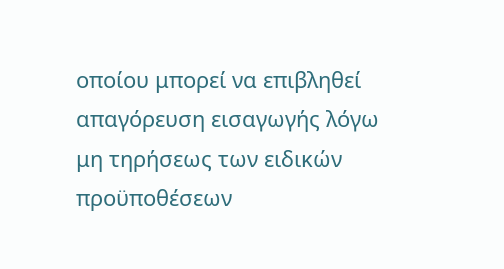οποίου μπορεί να επιβληθεί απαγόρευση εισαγωγής λόγω μη τηρήσεως των ειδικών προϋποθέσεων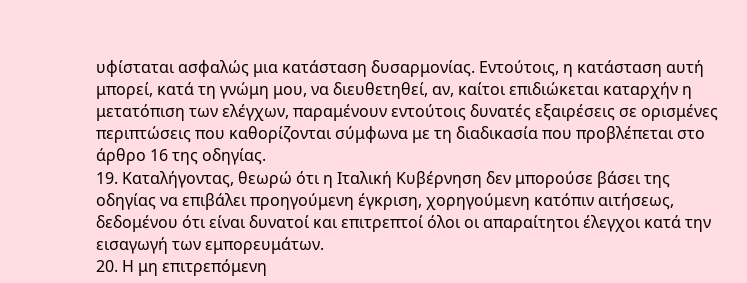υφίσταται ασφαλώς μια κατάσταση δυσαρμονίας. Εντούτοις, η κατάσταση αυτή μπορεί, κατά τη γνώμη μου, να διευθετηθεί, αν, καίτοι επιδιώκεται καταρχήν η μετατόπιση των ελέγχων, παραμένουν εντούτοις δυνατές εξαιρέσεις σε ορισμένες περιπτώσεις που καθορίζονται σύμφωνα με τη διαδικασία που προβλέπεται στο άρθρο 16 της οδηγίας.
19. Καταλήγοντας, θεωρώ ότι η Ιταλική Κυβέρνηση δεν μπορούσε βάσει της οδηγίας να επιβάλει προηγούμενη έγκριση, χορηγούμενη κατόπιν αιτήσεως, δεδομένου ότι είναι δυνατοί και επιτρεπτοί όλοι οι απαραίτητοι έλεγχοι κατά την εισαγωγή των εμπορευμάτων.
20. Η μη επιτρεπόμενη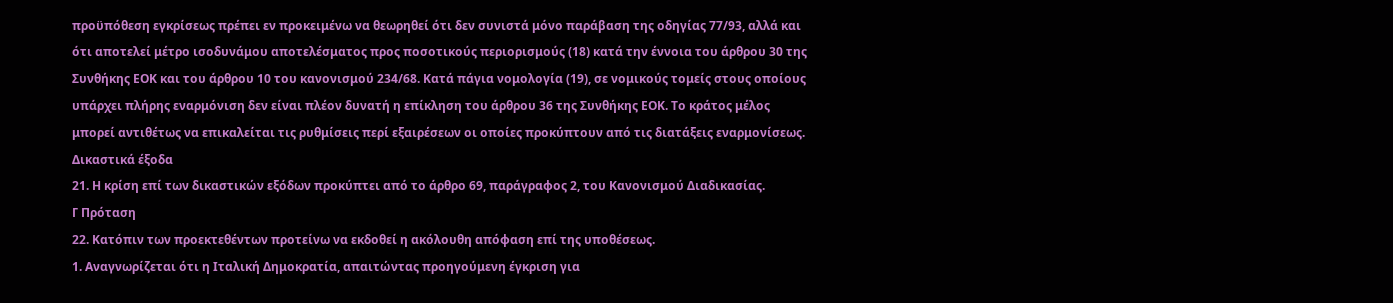προϋπόθεση εγκρίσεως πρέπει εν προκειμένω να θεωρηθεί ότι δεν συνιστά μόνο παράβαση της οδηγίας 77/93, αλλά και ότι αποτελεί μέτρο ισοδυνάμου αποτελέσματος προς ποσοτικούς περιορισμούς (18) κατά την έννοια του άρθρου 30 της Συνθήκης ΕΟΚ και του άρθρου 10 του κανονισμού 234/68. Κατά πάγια νομολογία (19), σε νομικούς τομείς στους οποίους υπάρχει πλήρης εναρμόνιση δεν είναι πλέον δυνατή η επίκληση του άρθρου 36 της Συνθήκης ΕΟΚ. Το κράτος μέλος μπορεί αντιθέτως να επικαλείται τις ρυθμίσεις περί εξαιρέσεων οι οποίες προκύπτουν από τις διατάξεις εναρμονίσεως.
Δικαστικά έξοδα
21. Η κρίση επί των δικαστικών εξόδων προκύπτει από το άρθρο 69, παράγραφος 2, του Κανονισμού Διαδικασίας.
Γ Πρόταση
22. Κατόπιν των προεκτεθέντων προτείνω να εκδοθεί η ακόλουθη απόφαση επί της υποθέσεως.
1. Αναγνωρίζεται ότι η Ιταλική Δημοκρατία, απαιτώντας προηγούμενη έγκριση για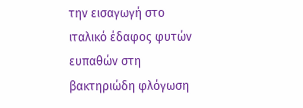την εισαγωγή στο ιταλικό έδαφος φυτών ευπαθών στη βακτηριώδη φλόγωση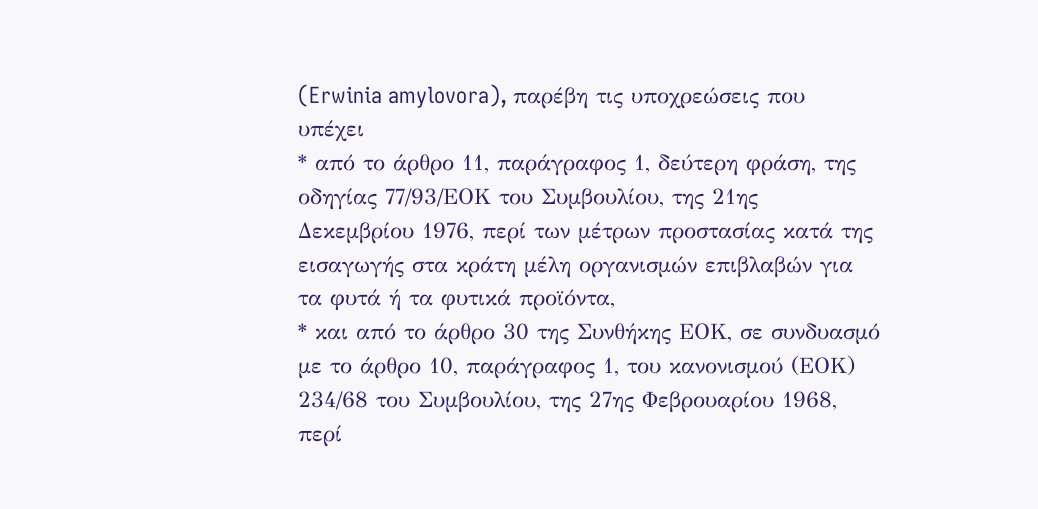(Erwinia amylovora), παρέβη τις υποχρεώσεις που υπέχει
* από το άρθρο 11, παράγραφος 1, δεύτερη φράση, της οδηγίας 77/93/ΕΟΚ του Συμβουλίου, της 21ης Δεκεμβρίου 1976, περί των μέτρων προστασίας κατά της εισαγωγής στα κράτη μέλη οργανισμών επιβλαβών για τα φυτά ή τα φυτικά προϊόντα,
* και από το άρθρο 30 της Συνθήκης ΕΟΚ, σε συνδυασμό με το άρθρο 10, παράγραφος 1, του κανονισμού (ΕΟΚ) 234/68 του Συμβουλίου, της 27ης Φεβρουαρίου 1968, περί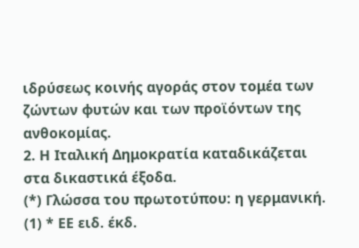ιδρύσεως κοινής αγοράς στον τομέα των ζώντων φυτών και των προϊόντων της ανθοκομίας.
2. Η Ιταλική Δημοκρατία καταδικάζεται στα δικαστικά έξοδα.
(*) Γλώσσα του πρωτοτύπου: η γερμανική.
(1) * ΕΕ ειδ. έκδ.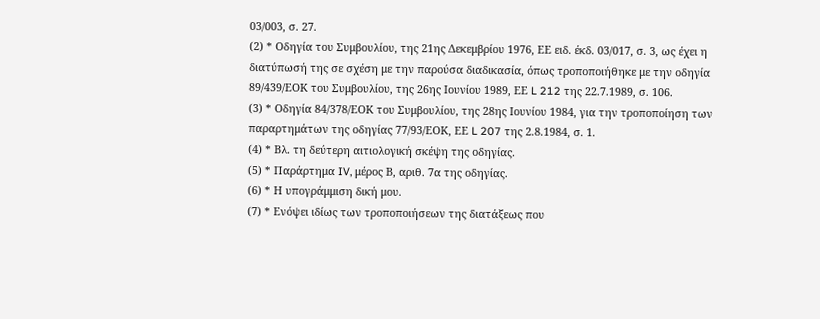03/003, σ. 27.
(2) * Οδηγία του Συμβουλίου, της 21ης Δεκεμβρίου 1976, ΕΕ ειδ. έκδ. 03/017, σ. 3, ως έχει η διατύπωσή της σε σχέση με την παρούσα διαδικασία, όπως τροποποιήθηκε με την οδηγία 89/439/ΕΟΚ του Συμβουλίου, της 26ης Ιουνίου 1989, ΕΕ L 212 της 22.7.1989, σ. 106.
(3) * Οδηγία 84/378/ΕΟΚ του Συμβουλίου, της 28ης Ιουνίου 1984, για την τροποποίηση των παραρτημάτων της οδηγίας 77/93/ΕΟΚ, ΕΕ L 207 της 2.8.1984, σ. 1.
(4) * Βλ. τη δεύτερη αιτιολογική σκέψη της οδηγίας.
(5) * Παράρτημα IV, μέρος Β, αριθ. 7α της οδηγίας.
(6) * Η υπογράμμιση δική μου.
(7) * Ενόψει ιδίως των τροποποιήσεων της διατάξεως που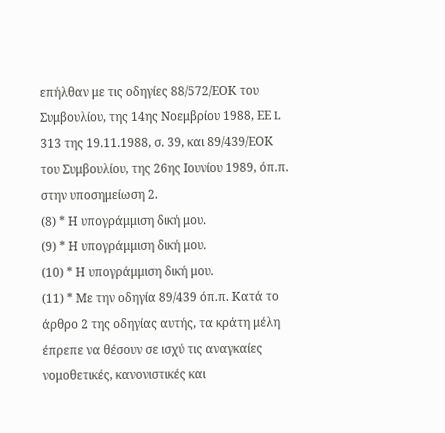επήλθαν με τις οδηγίες 88/572/ΕΟΚ του Συμβουλίου, της 14ης Νοεμβρίου 1988, ΕΕ L 313 της 19.11.1988, σ. 39, και 89/439/ΕΟΚ του Συμβουλίου, της 26ης Ιουνίου 1989, όπ.π. στην υποσημείωση 2.
(8) * Η υπογράμμιση δική μου.
(9) * Η υπογράμμιση δική μου.
(10) * Η υπογράμμιση δική μου.
(11) * Με την οδηγία 89/439 όπ.π. Κατά το άρθρο 2 της οδηγίας αυτής, τα κράτη μέλη έπρεπε να θέσουν σε ισχύ τις αναγκαίες νομοθετικές, κανονιστικές και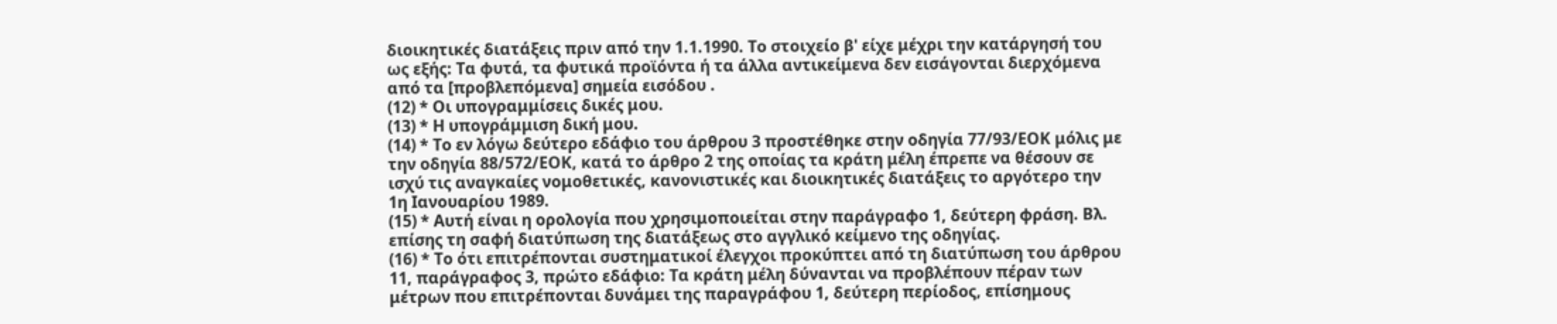διοικητικές διατάξεις πριν από την 1.1.1990. Το στοιχείο β' είχε μέχρι την κατάργησή του ως εξής: Τα φυτά, τα φυτικά προϊόντα ή τα άλλα αντικείμενα δεν εισάγονται διερχόμενα από τα [προβλεπόμενα] σημεία εισόδου .
(12) * Οι υπογραμμίσεις δικές μου.
(13) * Η υπογράμμιση δική μου.
(14) * Το εν λόγω δεύτερο εδάφιο του άρθρου 3 προστέθηκε στην οδηγία 77/93/ΕΟΚ μόλις με την οδηγία 88/572/ΕΟΚ, κατά το άρθρο 2 της οποίας τα κράτη μέλη έπρεπε να θέσουν σε ισχύ τις αναγκαίες νομοθετικές, κανονιστικές και διοικητικές διατάξεις το αργότερο την 1η Ιανουαρίου 1989.
(15) * Αυτή είναι η ορολογία που χρησιμοποιείται στην παράγραφο 1, δεύτερη φράση. Βλ. επίσης τη σαφή διατύπωση της διατάξεως στο αγγλικό κείμενο της οδηγίας.
(16) * Το ότι επιτρέπονται συστηματικοί έλεγχοι προκύπτει από τη διατύπωση του άρθρου 11, παράγραφος 3, πρώτο εδάφιο: Τα κράτη μέλη δύνανται να προβλέπουν πέραν των μέτρων που επιτρέπονται δυνάμει της παραγράφου 1, δεύτερη περίοδος, επίσημους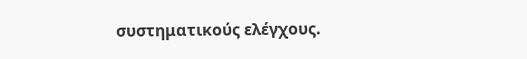συστηματικούς ελέγχους.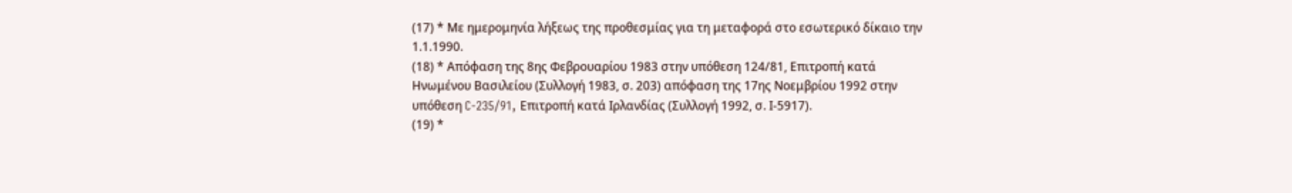(17) * Με ημερομηνία λήξεως της προθεσμίας για τη μεταφορά στο εσωτερικό δίκαιο την 1.1.1990.
(18) * Απόφαση της 8ης Φεβρουαρίου 1983 στην υπόθεση 124/81, Επιτροπή κατά Ηνωμένου Βασιλείου (Συλλογή 1983, σ. 203) απόφαση της 17ης Νοεμβρίου 1992 στην υπόθεση C-235/91, Επιτροπή κατά Ιρλανδίας (Συλλογή 1992, σ. Ι-5917).
(19) *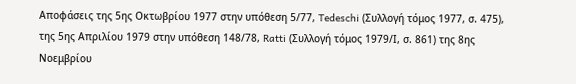Αποφάσεις της 5ης Οκτωβρίου 1977 στην υπόθεση 5/77, Tedeschi (Συλλογή τόμος 1977, σ. 475), της 5ης Απριλίου 1979 στην υπόθεση 148/78, Ratti (Συλλογή τόμος 1979/Ι, σ. 861) της 8ης Νοεμβρίου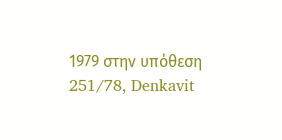1979 στην υπόθεση 251/78, Denkavit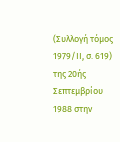(Συλλογή τόμος 1979/ΙΙ, σ. 619) της 20ής Σεπτεμβρίου 1988 στην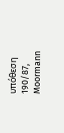υπόθεση 190/87, Moormann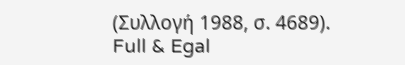(Συλλογή 1988, σ. 4689).
Full & Egal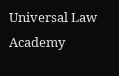Universal Law Academy